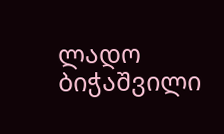ლადო ბიჭაშვილი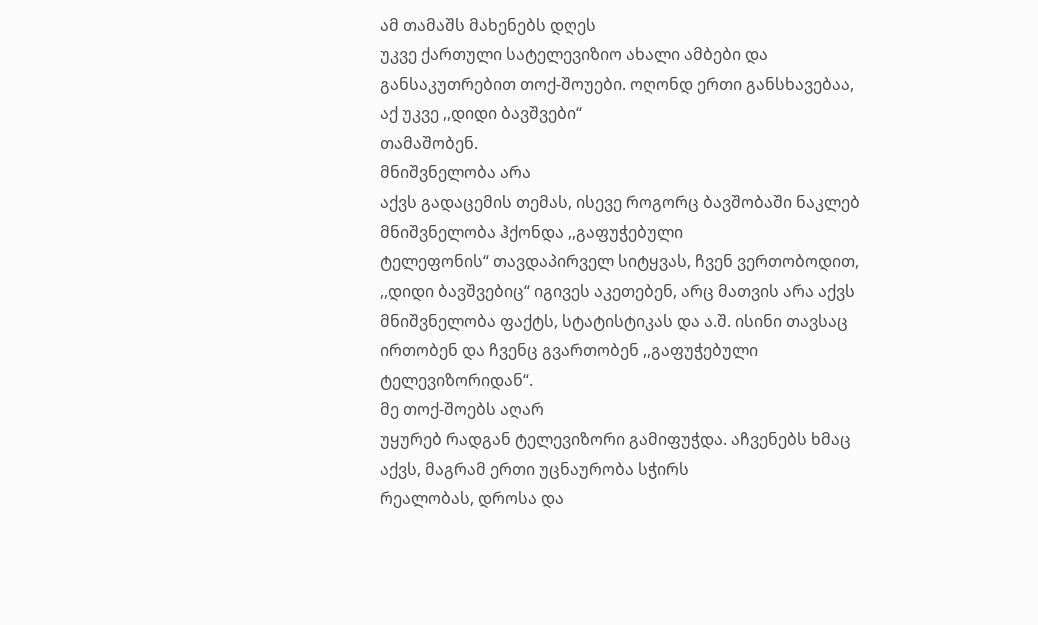ამ თამაშს მახენებს დღეს
უკვე ქართული სატელევიზიო ახალი ამბები და განსაკუთრებით თოქ-შოუები. ოღონდ ერთი განსხავებაა, აქ უკვე ,,დიდი ბავშვები“
თამაშობენ.
მნიშვნელობა არა
აქვს გადაცემის თემას, ისევე როგორც ბავშობაში ნაკლებ მნიშვნელობა ჰქონდა ,,გაფუჭებული
ტელეფონის“ თავდაპირველ სიტყვას, ჩვენ ვერთობოდით,
,,დიდი ბავშვებიც“ იგივეს აკეთებენ, არც მათვის არა აქვს მნიშვნელობა ფაქტს, სტატისტიკას და ა.შ. ისინი თავსაც ირთობენ და ჩვენც გვართობენ ,,გაფუჭებული ტელევიზორიდან“.
მე თოქ-შოებს აღარ
უყურებ რადგან ტელევიზორი გამიფუჭდა. აჩვენებს ხმაც აქვს, მაგრამ ერთი უცნაურობა სჭირს
რეალობას, დროსა და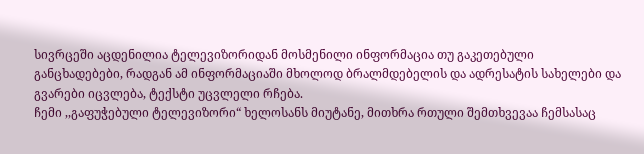სივრცეში აცდენილია ტელევიზორიდან მოსმენილი ინფორმაცია თუ გაკეთებული
განცხადებები, რადგან ამ ინფორმაციაში მხოლოდ ბრალმდებელის და ადრესატის სახელები და
გვარები იცვლება, ტექსტი უცვლელი რჩება.
ჩემი ,,გაფუჭებული ტელევიზორი“ ხელოსანს მიუტანე, მითხრა რთული შემთხვევაა ჩემსასაც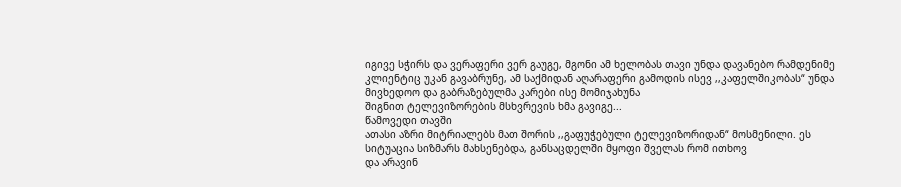იგივე სჭირს და ვერაფერი ვერ გაუგე, მგონი ამ ხელობას თავი უნდა დავანებო რამდენიმე
კლიენტიც უკან გავაბრუნე, ამ საქმიდან აღარაფერი გამოდის ისევ ,,კაფელშიკობას“ უნდა მივხედოო და გაბრაზებულმა კარები ისე მომიჯახუნა
შიგნით ტელევიზორების მსხვრევის ხმა გავიგე...
წამოვედი თავში
ათასი აზრი მიტრიალებს მათ შორის ,,გაფუჭებული ტელევიზორიდან“ მოსმენილი. ეს სიტუაცია სიზმარს მახსენებდა, განსაცდელში მყოფი შველას რომ ითხოვ
და არავინ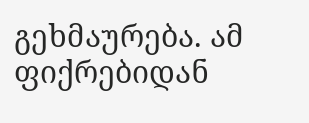გეხმაურება. ამ
ფიქრებიდან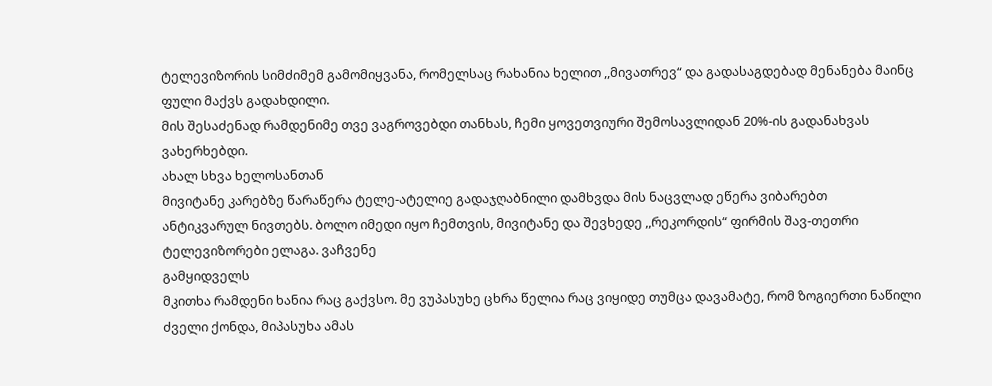ტელევიზორის სიმძიმემ გამომიყვანა, რომელსაც რახანია ხელით ,,მივათრევ“ და გადასაგდებად მენანება მაინც ფული მაქვს გადახდილი.
მის შესაძენად რამდენიმე თვე ვაგროვებდი თანხას, ჩემი ყოვეთვიური შემოსავლიდან 20%-ის გადანახვას ვახერხებდი.
ახალ სხვა ხელოსანთან
მივიტანე კარებზე წარაწერა ტელე-ატელიე გადაჯღაბნილი დამხვდა მის ნაცვლად ეწერა ვიბარებთ
ანტიკვარულ ნივთებს. ბოლო იმედი იყო ჩემთვის, მივიტანე და შევხედე ,,რეკორდის“ ფირმის შავ-თეთრი ტელევიზორები ელაგა. ვაჩვენე
გამყიდველს
მკითხა რამდენი ხანია რაც გაქვსო. მე ვუპასუხე ცხრა წელია რაც ვიყიდე თუმცა დავამატე, რომ ზოგიერთი ნაწილი
ძველი ქონდა, მიპასუხა ამას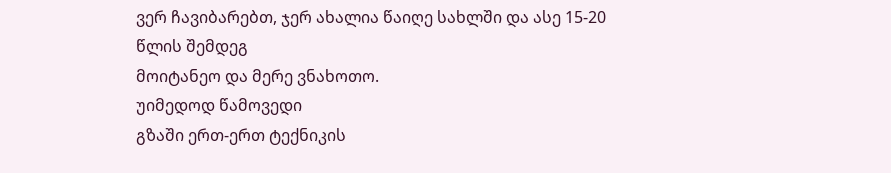ვერ ჩავიბარებთ, ჯერ ახალია წაიღე სახლში და ასე 15-20 წლის შემდეგ
მოიტანეო და მერე ვნახოთო.
უიმედოდ წამოვედი
გზაში ერთ-ერთ ტექნიკის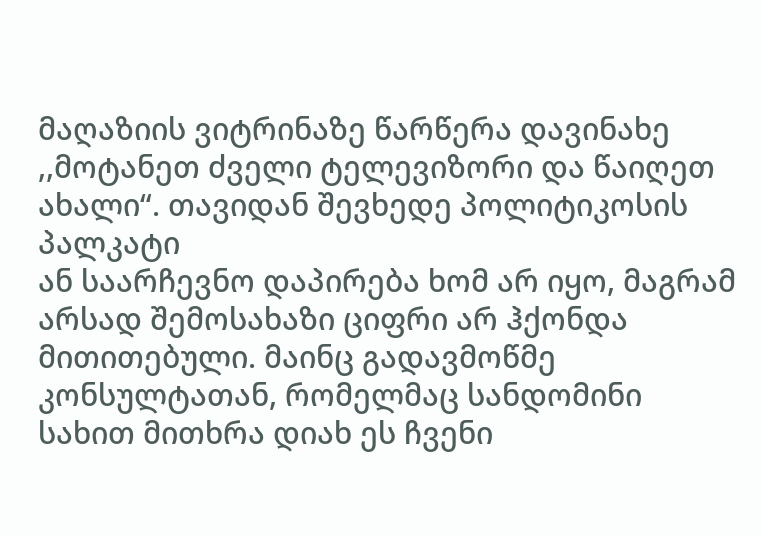მაღაზიის ვიტრინაზე წარწერა დავინახე ,,მოტანეთ ძველი ტელევიზორი და წაიღეთ ახალი“. თავიდან შევხედე პოლიტიკოსის პალკატი
ან საარჩევნო დაპირება ხომ არ იყო, მაგრამ
არსად შემოსახაზი ციფრი არ ჰქონდა მითითებული. მაინც გადავმოწმე კონსულტათან, რომელმაც სანდომინი სახით მითხრა დიახ ეს ჩვენი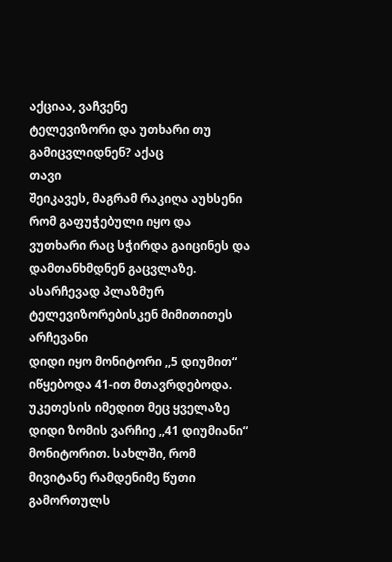აქციაა, ვაჩვენე
ტელევიზორი და უთხარი თუ გამიცვლიდნენ? აქაც
თავი
შეიკავეს, მაგრამ რაკიღა აუხსენი
რომ გაფუჭებული იყო და ვუთხარი რაც სჭირდა გაიცინეს და დამთანხმდნენ გაცვლაზე. ასარჩევად პლაზმურ ტელევიზორებისკენ მიმითითეს არჩევანი
დიდი იყო მონიტორი ,,5 დიუმით“ იწყებოდა 41-ით მთავრდებოდა. უკეთესის იმედით მეც ყველაზე დიდი ზომის ვარჩიე ,,41 დიუმიანი“ მონიტორით. სახლში, რომ მივიტანე რამდენიმე წუთი გამორთულს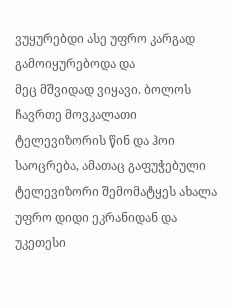ვუყურებდი ასე უფრო კარგად გამოიყურებოდა და
მეც მშვიდად ვიყავი. ბოლოს ჩავრთე მოვკალათი
ტელევიზორის წინ და ჰოი საოცრება, ამათაც გაფუჭებული
ტელევიზორი შემომატყეს ახალა უფრო დიდი ეკრანიდან და უკეთესი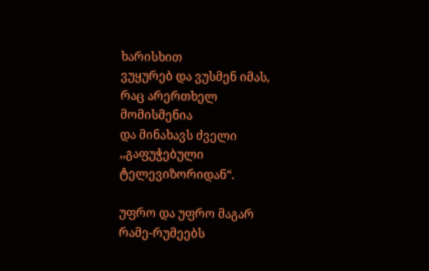ხარისხით
ვუყურებ და ვუსმენ იმას, რაც არერთხელ მომისმენია
და მინახავს ძველი ,,გაფუჭებული ტელევიზორიდან“.

უფრო და უფრო მაგარ რამე-რუმეებს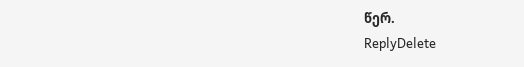წერ.
ReplyDelete